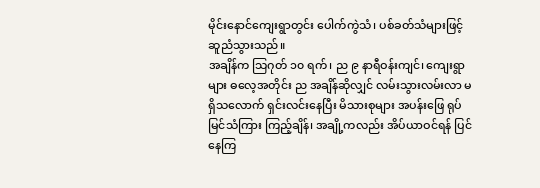မိုင်းနောင်ကျေးရွာတွင်း ပေါက်ကွဲသံ၊ ပစ်ခတ်သံများဖြင့် ဆူညံသွားသည်။
အချိန်က သြဂုတ် ၁၀ ရက်၊ ည ၉ နာရီဝန်းကျင်၊ ကျေးရွာများ ဓလေ့အတိုင်း ည အချိန်ဆိုလျှင် လမ်းသွားလမ်းလာ မရှိသလောက် ရှင်းလင်းနေပြီး မိသားစုများ အပန်းဖြေ ရုပ်မြင်သံကြား ကြည့်ချိန်၊ အချို့ကလည်း အိပ်ယာဝင်ရန် ပြင်နေကြ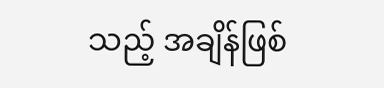သည့် အချိန်ဖြစ်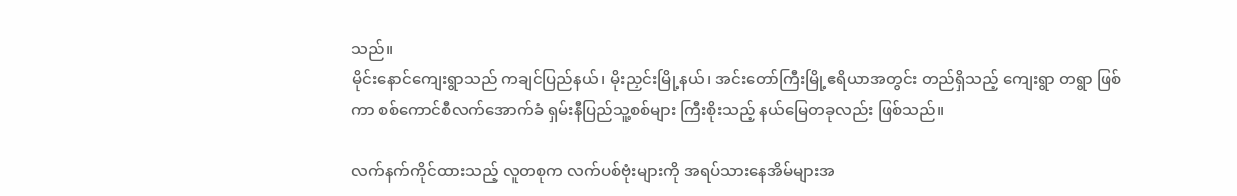သည်။
မိုင်းနောင်ကျေးရွာသည် ကချင်ပြည်နယ်၊ မိုးညှင်းမြို့နယ်၊ အင်းတော်ကြီးမြို့ဧရိယာအတွင်း တည်ရှိသည့် ကျေးရွာ တရွာ ဖြစ်ကာ စစ်ကောင်စီလက်အောက်ခံ ရှမ်းနီပြည်သူ့စစ်များ ကြီးစိုးသည့် နယ်မြေတခုလည်း ဖြစ်သည်။

လက်နက်ကိုင်ထားသည့် လူတစုက လက်ပစ်ဗုံးများကို အရပ်သားနေအိမ်များအ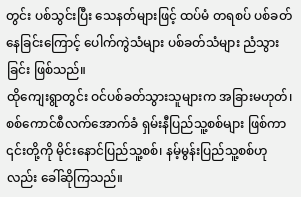တွင်း ပစ်သွင်းပြီး သေနတ်များဖြင့် ထပ်မံ တရစပ် ပစ်ခတ်နေခြင်းကြောင့် ပေါက်ကွဲသံများ ပစ်ခတ်သံများ ညံသွားခြင်း ဖြစ်သည်။
ထိုကျေးရွာတွင်း ဝင်ပစ်ခတ်သွားသူများက အခြားမဟုတ်၊ စစ်ကောင်စီလက်အောက်ခံ ရှမ်းနီပြည်သူ့စစ်များ ဖြစ်ကာ ၎င်းတို့ကို မိုင်းနောင်ပြည်သူ့စစ်၊ နမ့်မွန်းပြည်သူ့စစ်ဟုလည်း ခေါ်ဆိုကြသည်။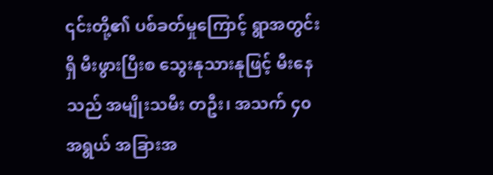၎င်းတို့၏ ပစ်ခတ်မှုကြောင့် ရွာအတွင်းရှိ မီးဖွားပြီးစ သွေးနုသားနုဖြင့် မီးနေသည် အမျိုးသမီး တဦး၊ အသက် ၄၀ အရွယ် အခြားအ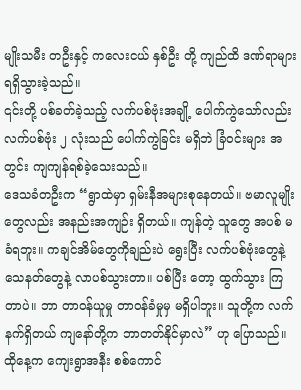မျိုးသမီး တဦးနှင့် ကလေးငယ် နှစ်ဦး တို့ ကျည်ထိ ဒဏ်ရာများ ရရှိသွားခဲ့သည်။
၎င်းတို့ ပစ်ခတ်ခဲ့သည့် လက်ပစ်ဗုံးအချို့ ပေါက်ကွဲသော်လည်း လက်ပစ်ဗုံး ၂ လုံးသည် ပေါက်ကွဲခြင်း မရှိဘဲ ခြံဝင်းများ အတွင်း ကျကျန်ရစ်ခဲ့သေးသည်။
ဒေသခံတဦးက “ရွာထဲမှာ ရှမ်းနီအများစုနေတယ်။ ဗမာလူမျိုးတွေလည်း အနည်းအကျဉ်း ရှိတယ်။ ကျန်တဲ့ သူတွေ အပစ် မခံရဘူး။ ကချင်အိမ်တွေကိုချည်းပဲ ရွေးပြီး လက်ပစ်ဗုံးတွေနဲ့ သေနတ်တွေနဲ့ လာပစ်သွားတာ။ ပစ်ပြီး တော့ ထွက်သွား ကြတာပဲ။ ဘာ တာဝန်ယူမှု တာဝန်ခံမှုမှ မရှိပါဘူး။ သူတို့က လက်နက်ရှိတယ် ကျနော်တို့က ဘာတတ်နိုင်မှာလဲ” ဟု ပြောသည်။
ထိုနေ့က ကျေးရွာအနီး စစ်ကောင်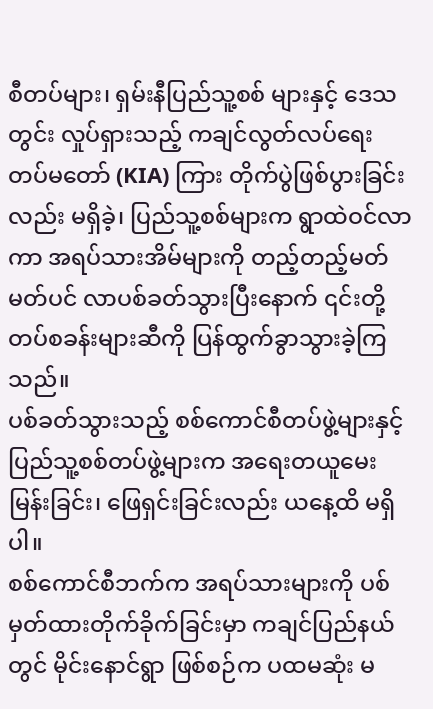စီတပ်များ၊ ရှမ်းနီပြည်သူ့စစ် များနှင့် ဒေသတွင်း လှုပ်ရှားသည့် ကချင်လွတ်လပ်ရေး တပ်မတော် (KIA) ကြား တိုက်ပွဲဖြစ်ပွားခြင်းလည်း မရှိခဲ့၊ ပြည်သူ့စစ်များက ရွာထဲဝင်လာကာ အရပ်သားအိမ်များကို တည့်တည့်မတ်မတ်ပင် လာပစ်ခတ်သွားပြီးနောက် ၎င်းတို့ တပ်စခန်းများဆီကို ပြန်ထွက်ခွာသွားခဲ့ကြသည်။
ပစ်ခတ်သွားသည့် စစ်ကောင်စီတပ်ဖွဲ့များနှင့် ပြည်သူ့စစ်တပ်ဖွဲ့များက အရေးတယူမေးမြန်းခြင်း၊ ဖြေရှင်းခြင်းလည်း ယနေ့ထိ မရှိပါ။
စစ်ကောင်စီဘက်က အရပ်သားများကို ပစ်မှတ်ထားတိုက်ခိုက်ခြင်းမှာ ကချင်ပြည်နယ်တွင် မိုင်းနောင်ရွာ ဖြစ်စဉ်က ပထမဆုံး မ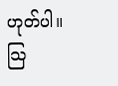ဟုတ်ပါ။
သြ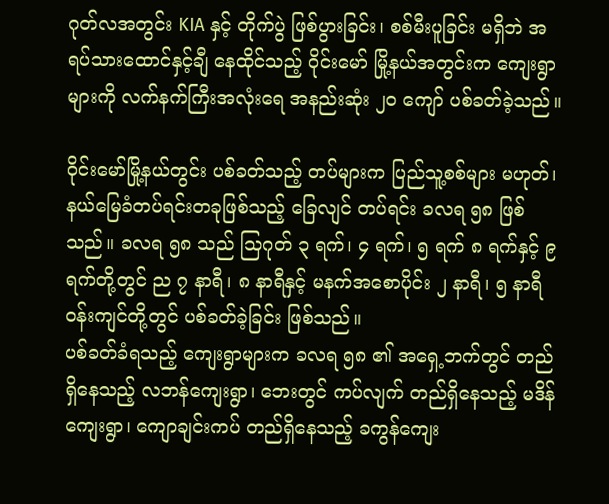ဂုတ်လအတွင်း KIA နှင့် တိုက်ပွဲ ဖြစ်ပွားခြင်း၊ စစ်မီးပူခြင်း မရှိဘဲ အရပ်သားထောင်နှင့်ချီ နေထိုင်သည့် ဝိုင်းမော် မြို့နယ်အတွင်းက ကျေးရွာများကို လက်နက်ကြီးအလုံးရေ အနည်းဆုံး ၂၀ ကျော် ပစ်ခတ်ခဲ့သည်။

ဝိုင်းမော်မြို့နယ်တွင်း ပစ်ခတ်သည့် တပ်များက ပြည်သူ့စစ်များ မဟုတ်၊ နယ်မြေခံတပ်ရင်းတခုဖြစ်သည့် ခြေလျင် တပ်ရင်း ခလရ ၅၈ ဖြစ်သည်။ ခလရ ၅၈ သည် သြဂုတ် ၃ ရက်၊ ၄ ရက်၊ ၅ ရက် ၈ ရက်နှင့် ၉ ရက်တို့တွင် ည ၇ နာရီ၊ ၈ နာရီနှင့် မနက်အစောပိုင်း ၂ နာရီ၊ ၅ နာရီဝန်းကျင်တို့တွင် ပစ်ခတ်ခဲ့ခြင်း ဖြစ်သည်။
ပစ်ခတ်ခံရသည့် ကျေးရွာများက ခလရ ၅၈ ၏ အရှေ့ဘက်တွင် တည်ရှိနေသည့် လဘန်ကျေးရွာ၊ ဘေးတွင် ကပ်လျက် တည်ရှိနေသည့် မဒိန်ကျေးရွာ၊ ကျောချင်းကပ် တည်ရှိနေသည့် ခကွန်ကျေး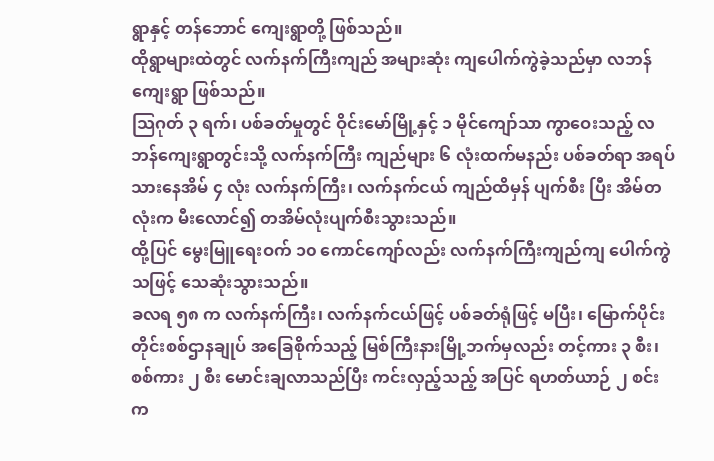ရွာနှင့် တန်ဘောင် ကျေးရွာတို့ ဖြစ်သည်။
ထိုရွာများထဲတွင် လက်နက်ကြီးကျည် အများဆုံး ကျပေါက်ကွဲခဲ့သည်မှာ လဘန်ကျေးရွာ ဖြစ်သည်။
သြဂုတ် ၃ ရက်၊ ပစ်ခတ်မှုတွင် ဝိုင်းမော်မြို့နှင့် ၁ မိုင်ကျော်သာ ကွာဝေးသည့် လဘန်ကျေးရွာတွင်းသို့ လက်နက်ကြီး ကျည်များ ၆ လုံးထက်မနည်း ပစ်ခတ်ရာ အရပ်သားနေအိမ် ၄ လုံး လက်နက်ကြီး၊ လက်နက်ငယ် ကျည်ထိမှန် ပျက်စီး ပြီး အိမ်တလုံးက မီးလောင်၍ တအိမ်လုံးပျက်စီးသွားသည်။
ထို့ပြင် မွေးမြူရေးဝက် ၁၀ ကောင်ကျော်လည်း လက်နက်ကြီးကျည်ကျ ပေါက်ကွဲသဖြင့် သေဆုံးသွားသည်။
ခလရ ၅၈ က လက်နက်ကြီး၊ လက်နက်ငယ်ဖြင့် ပစ်ခတ်ရုံဖြင့် မပြီး၊ မြောက်ပိုင်းတိုင်းစစ်ဌာနချုပ် အခြေစိုက်သည့် မြစ်ကြီးနားမြို့ဘက်မှလည်း တင့်ကား ၃ စီး၊ စစ်ကား ၂ စီး မောင်းချလာသည်ပြီး ကင်းလှည့်သည့် အပြင် ရဟတ်ယာဉ် ၂ စင်း က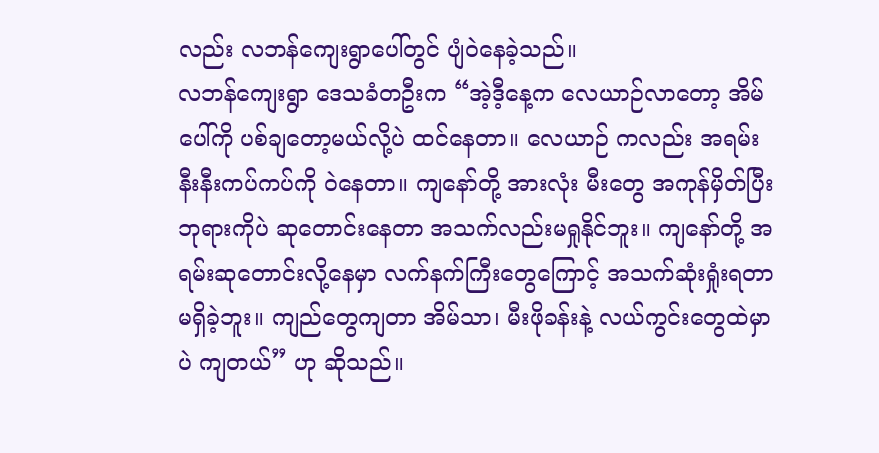လည်း လဘန်ကျေးရွာပေါ်တွင် ပျံဝဲနေခဲ့သည်။
လဘန်ကျေးရွာ ဒေသခံတဦးက “အဲ့ဒီ့နေ့က လေယာဉ်လာတော့ အိမ်ပေါ်ကို ပစ်ချတော့မယ်လို့ပဲ ထင်နေတာ။ လေယာဉ် ကလည်း အရမ်းနီးနီးကပ်ကပ်ကို ဝဲနေတာ။ ကျနော်တို့ အားလုံး မီးတွေ အကုန်မှိတ်ပြီး ဘုရားကိုပဲ ဆုတောင်းနေတာ အသက်လည်းမရှုနိုင်ဘူး။ ကျနော်တို့ အရမ်းဆုတောင်းလို့နေမှာ လက်နက်ကြီးတွေကြောင့် အသက်ဆုံးရှုံးရတာ မရှိခဲ့ဘူး။ ကျည်တွေကျတာ အိမ်သာ၊ မီးဖိုခန်းနဲ့ လယ်ကွင်းတွေထဲမှာပဲ ကျတယ်” ဟု ဆိုသည်။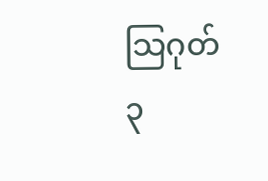သြဂုတ် ၃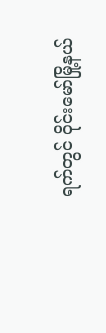ရက်တွင် ဝိုင်းမော်မြို့နယ်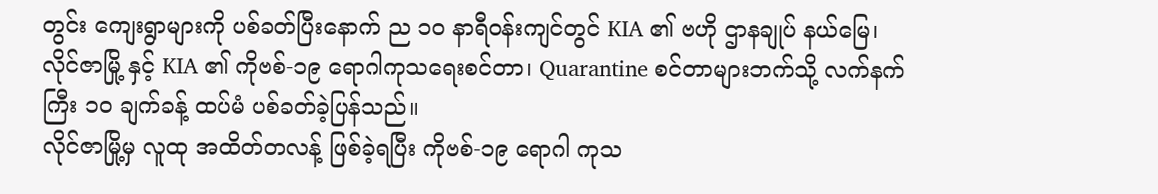တွင်း ကျေးရွာများကို ပစ်ခတ်ပြီးနောက် ည ၁၀ နာရီဝန်းကျင်တွင် KIA ၏ ဗဟို ဌာနချုပ် နယ်မြေ၊ လိုင်ဇာမြို့ နှင့် KIA ၏ ကိုဗစ်-၁၉ ရောဂါကုသရေးစင်တာ၊ Quarantine စင်တာများဘက်သို့ လက်နက်ကြီး ၁၀ ချက်ခန့် ထပ်မံ ပစ်ခတ်ခဲ့ပြန်သည်။
လိုင်ဇာမြို့မှ လူထု အထိတ်တလန့် ဖြစ်ခဲ့ရပြီး ကိုဗစ်-၁၉ ရောဂါ ကုသ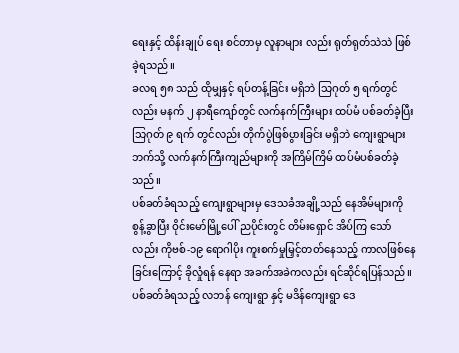ရေးနှင့် ထိန်းချုပ် ရေး စင်တာမှ လူနာများ လည်း ရုတ်ရုတ်သဲသဲ ဖြစ်ခဲ့ရသည်။
ခလရ ၅၈ သည် ထိုမျှနှင့် ရပ်တန့်ခြင်း မရှိဘဲ သြဂုတ် ၅ ရက်တွင်လည်း မနက် ၂ နာရီကျော်တွင် လက်နက်ကြီးများ ထပ်မံ ပစ်ခတ်ခဲ့ပြီး သြဂုတ် ၉ ရက် တွင်လည်း တိုက်ပွဲဖြစ်ပွားခြင်း မရှိဘဲ ကျေးရွာများ ဘက်သို့ လက်နက်ကြီးကျည်များကို အကြိမ်ကြိမ် ထပ်မံပစ်ခတ်ခဲ့သည်။
ပစ်ခတ်ခံရသည့် ကျေးရွာများမှ ဒေသခံအချို့သည် နေအိမ်များကို စွန့်ခွာပြီး ဝိုင်းမော်မြို့ပေါ် ညပိုင်းတွင် တိမ်းရှောင် အိပ်ကြ သော်လည်း ကိုဗစ်-၁၉ ရောဂါပိုး ကူးစက်မှုမြှင့်တတ်နေသည့် ကာလဖြစ်နေခြင်းကြောင့် ခိုလှုံရန် နေရာ အခက်အခဲကလည်း ရင်ဆိုင်ရပြန်သည်။
ပစ်ခတ်ခံရသည့် လဘန် ကျေးရွာ နှင့် မဒိန်ကျေးရွာ ဒေ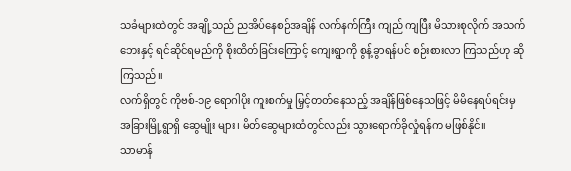သခံများထဲတွင် အချို့သည် ညအိပ်နေစဉ်အချိန် လက်နက်ကြီး ကျည် ကျပြီး မိသားစုလိုက် အသက်ဘေးနှင့် ရင်ဆိုင်ရမည်ကို စိုးထိတ်ခြင်းကြောင့် ကျေးရွာကို စွန့်ခွာရန်ပင် စဉ်းစားလာ ကြသည်ဟု ဆိုကြသည်။
လက်ရှိတွင် ကိုဗစ်-၁၉ ရောဂါပိုး ကူးစက်မှု မြှင့်တတ်နေသည့် အချိန်ဖြစ်နေသဖြင့် မိမိနေရပ်ရင်းမှ အခြားမြို့ရွာရှိ ဆွေမျိုး များ၊ မိတ်ဆွေများထံတွင်လည်း သွားရောက်ခိုလှုံရန်က မဖြစ်နိုင်။
သာမာန်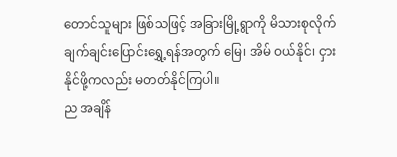တောင်သူများ ဖြစ်သဖြင့် အခြားမြို့ရွာကို မိသားစုလိုက် ချက်ချင်းပြောင်းရွှေ့ရန်အတွက် မြေ၊ အိမ် ဝယ်နိုင်၊ ငှားနိုင်ဖို့ကလည်း မတတ်နိုင်ကြပါ။
ည အချိန်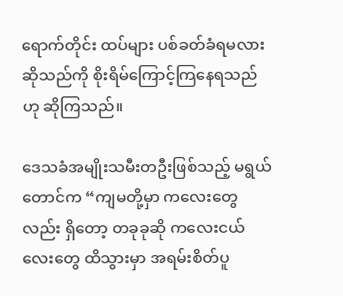ရောက်တိုင်း ထပ်များ ပစ်ခတ်ခံရမလားဆိုသည်ကို စိုးရိမ်ကြောင့်ကြနေရသည်ဟု ဆိုကြသည်။

ဒေသခံအမျိုးသမီးတဦးဖြစ်သည့် မရွယ်တောင်က “ကျမတို့မှာ ကလေးတွေလည်း ရှိတော့ တခုခုဆို ကလေးငယ်လေးတွေ ထိသွားမှာ အရမ်းစိတ်ပူ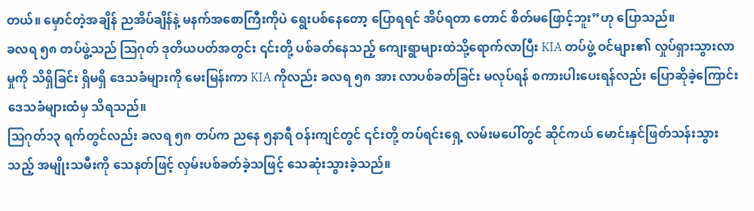တယ်။ မှောင်တဲ့အချိန် ညအိပ်ချိန်နဲ့ မနက်အစောကြီးကိုပဲ ရွေးပစ်နေတော့ ပြောရရင် အိပ်ရတာ တောင် စိတ်မဖြောင့်ဘူး”ဟု ပြောသည်။
ခလရ ၅၈ တပ်ဖွဲ့သည် သြဂုတ် ဒုတိယပတ်အတွင်း ၎င်းတို့ ပစ်ခတ်နေသည့် ကျေးရွာများထဲသို့ရောက်လာပြီး KIA တပ်ဖွဲ့ ဝင်များ၏ လှုပ်ရှားသွားလာမှုကို သိရှိခြင်း ရှိမရှိ ဒေသခံများကို မေးမြန်းကာ KIA ကိုလည်း ခလရ ၅၈ အား လာပစ်ခတ်ခြင်း မလုပ်ရန် စကားပါးပေးရန်လည်း ပြောဆိုခဲ့ကြောင်း ဒေသခံများထံမှ သိရသည်။
သြဂုတ်၁၃ ရက်တွင်လည်း ခလရ ၅၈ တပ်က ညနေ ၅နာရီ ဝန်းကျင်တွင် ၎င်းတို့ တပ်ရင်းရှေ့ လမ်းမပေါ်တွင် ဆိုင်ကယ် မောင်းနှင်ဖြတ်သန်းသွားသည့် အမျိုးသမီးကို သေနတ်ဖြင့် လှမ်းပစ်ခတ်ခဲ့သဖြင့် သေဆုံးသွားခဲ့သည်။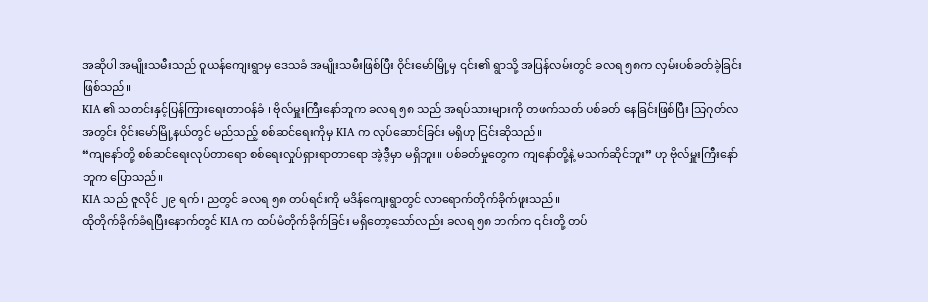အဆိုပါ အမျိုးသမီးသည် ဝူယန်ကျေးရွာမှ ဒေသခံ အမျိုးသမီးဖြစ်ပြီး ဝိုင်းမော်မြို့မှ ၎င်း၏ ရွာသို့ အပြန်လမ်းတွင် ခလရ ၅၈က လှမ်းပစ်ခတ်ခဲ့ခြင်းဖြစ်သည်။
KIA ၏ သတင်းနှင့်ပြန်ကြားရေးတာဝန်ခံ ၊ ဗိုလ်မှူးကြီးနော်ဘူက ခလရ ၅၈ သည် အရပ်သားများကို တဖက်သတ် ပစ်ခတ် နေခြင်းဖြစ်ပြီး သြဂုတ်လအတွင်း ဝိုင်းမော်မြို့နယ်တွင် မည်သည့် စစ်ဆင်ရေးကိုမှ KIA က လုပ်ဆောင်ခြင်း မရှိဟု ငြင်းဆိုသည်။
“ကျနော်တို့ စစ်ဆင်ရေးလုပ်တာရော စစ်ရေးလှုပ်ရှားရာတာရော အဲ့ဒီ့မှာ မရှိဘူး။ ပစ်ခတ်မှုတွေက ကျနော်တို့နဲ့ မသက်ဆိုင်ဘူး” ဟု ဗိုလ်မှူးကြီးနော်ဘူက ပြောသည်။
KIA သည် ဇူလိုင် ၂၉ ရက်၊ ညတွင် ခလရ ၅၈ တပ်ရင်းကို မဒိန်ကျေးရွာတွင် လာရောက်တိုက်ခိုက်ဖူးသည်။
ထိုတိုက်ခိုက်ခံရပြီးနောက်တွင် KIA က ထပ်မံတိုက်ခိုက်ခြင်း မရှိတော့သော်လည်း ခလရ ၅၈ ဘက်က ၎င်းတို့ တပ်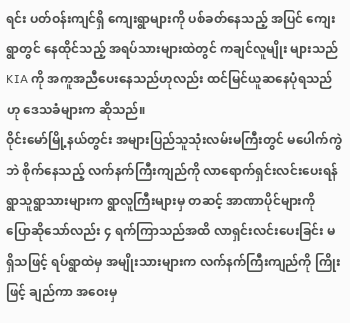ရင်း ပတ်ဝန်းကျင်ရှိ ကျေးရွာများကို ပစ်ခတ်နေသည့် အပြင် ကျေးရွာတွင် နေထိုင်သည့် အရပ်သားများထဲတွင် ကချင်လူမျိုး များသည် KIA ကို အကူအညီပေးနေသည်ဟုလည်း ထင်မြင်ယူဆနေပုံရသည်ဟု ဒေသခံများက ဆိုသည်။
ဝိုင်းမော်မြို့နယ်တွင်း အများပြည်သူသုံးလမ်းမကြီးတွင် မပေါက်ကွဲဘဲ စိုက်နေသည့် လက်နက်ကြီးကျည်ကို လာရောက်ရှင်းလင်းပေးရန် ရွာသူရွာသားများက ရွာလူကြီးများမှ တဆင့် အာဏာပိုင်များကို ပြောဆိုသော်လည်း ၄ ရက်ကြာသည်အထိ လာရှင်းလင်းပေးခြင်း မရှိသဖြင့် ရပ်ရွာထဲမှ အမျိုးသားများက လက်နက်ကြီးကျည်ကို ကြိုးဖြင့် ချည်ကာ အဝေးမှ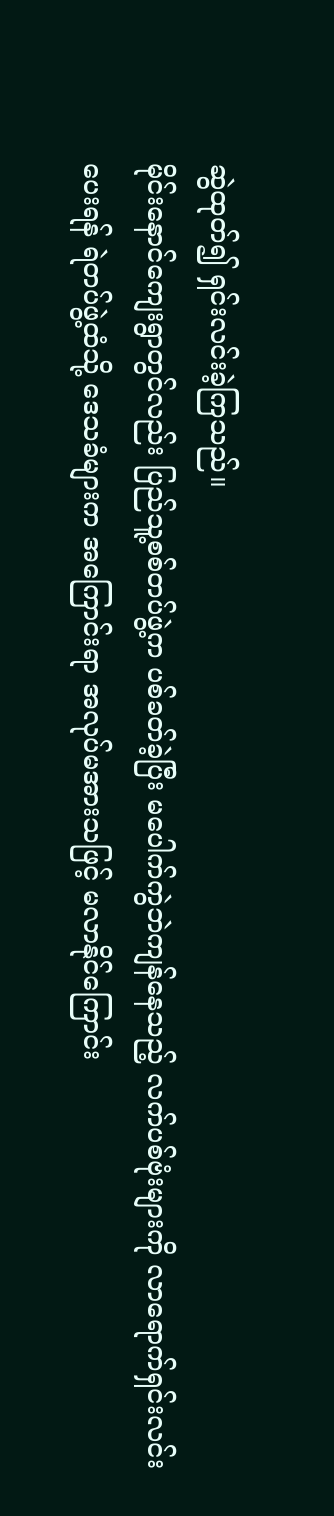ဆွဲထုတ်၍ ရှင်းလင်းခဲ့ကြသည်။
မိုင်းနောင်ကျေးရွာတွင်လည်း ပြည်သူ့စစ်တပ်ဖွဲ့က ပစ်ခတ်ခဲ့ပြီး မပေါက်ကွဲဘဲကျန်နေသည့် လက်ပစ်ဗုံးများကို လာရောက်ရှင်းလင်း ပေးရန် ရဲတပ်ဖွဲ့ထံသို့ ဒေသခံများက အကြောင်းရာ အလုပ်မအားသဖြင့် မလာနိုင်ကြောင်း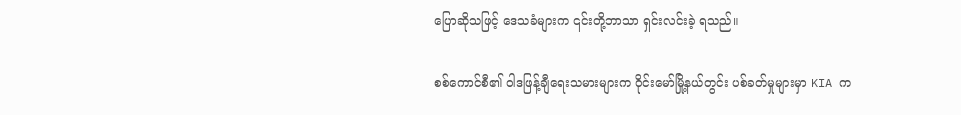ပြောဆိုသဖြင့် ဒေသခံများက ၎င်းတို့ဘာသာ ရှင်းလင်းခဲ့ ရသည်။

စစ်ကောင်စီ၏ ဝါဒဖြန့်ချီရေးသမားများက ဝိုင်းမော်မြို့နယ်တွင်း ပစ်ခတ်မှုများမှာ KIA က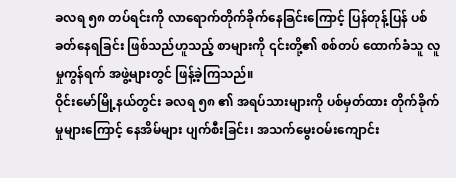ခလရ ၅၈ တပ်ရင်းကို လာရောက်တိုက်ခိုက်နေခြင်းကြောင့် ပြန်တုန့်ပြန် ပစ်ခတ်နေရခြင်း ဖြစ်သည်ဟူသည့် စာများကို ၎င်းတို့၏ စစ်တပ် ထောက်ခံသူ လူမှုကွန်ရက် အဖွဲ့များတွင် ဖြန့်ခဲ့ကြသည်။
ဝိုင်းမော်မြို့နယ်တွင်း ခလရ ၅၈ ၏ အရပ်သားများကို ပစ်မှတ်ထား တိုက်ခိုက်မှုများကြောင့် နေအိမ်များ ပျက်စီးခြင်း၊ အသက်မွေးဝမ်းကျောင်း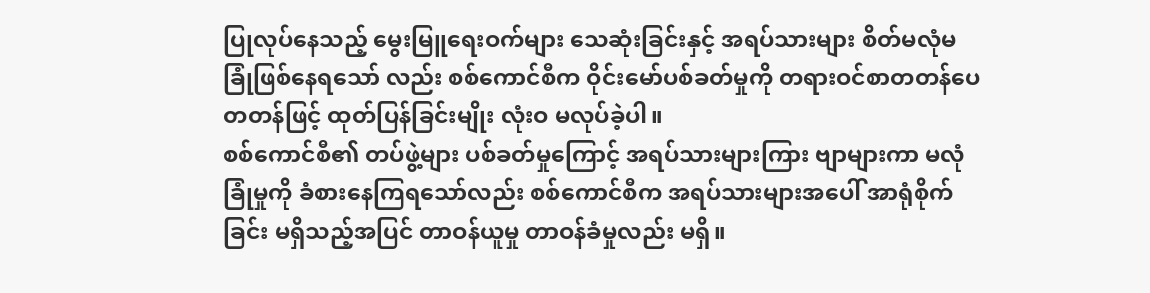ပြုလုပ်နေသည့် မွေးမြူရေးဝက်များ သေဆုံးခြင်းနှင့် အရပ်သားများ စိတ်မလုံမခြုံဖြစ်နေရသော် လည်း စစ်ကောင်စီက ဝိုင်းမော်ပစ်ခတ်မှုကို တရားဝင်စာတတန်ပေတတန်ဖြင့် ထုတ်ပြန်ခြင်းမျိုး လုံးဝ မလုပ်ခဲ့ပါ။
စစ်ကောင်စီ၏ တပ်ဖွဲ့များ ပစ်ခတ်မှုကြောင့် အရပ်သားများကြား ဗျာများကာ မလုံခြုံမှုကို ခံစားနေကြရသော်လည်း စစ်ကောင်စီက အရပ်သားများအပေါ် အာရုံစိုက်ခြင်း မရှိသည့်အပြင် တာဝန်ယူမှု တာဝန်ခံမှုလည်း မရှိ။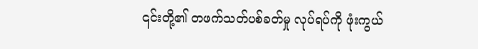၎င်းတို့၏ တဖက်သတ်ပစ်ခတ်မှု လုပ်ရပ်ကို ဖုံးကွယ်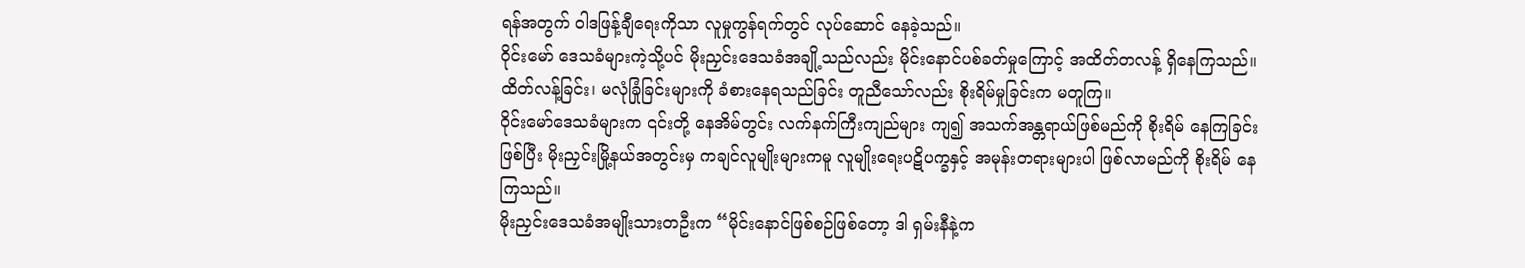ရန်အတွက် ဝါဒဖြန့်ချီရေးကိုသာ လူမှုကွန်ရက်တွင် လုပ်ဆောင် နေခဲ့သည်။
ဝိုင်းမော် ဒေသခံများကဲ့သို့ပင် မိုးညှင်းဒေသခံအချို့သည်လည်း မိုင်းနောင်ပစ်ခတ်မှုကြောင့် အထိတ်တလန့် ရှိနေကြသည်။
ထိတ်လန့်ခြင်း၊ မလုံခြုံခြင်းများကို ခံစားနေရသည်ခြင်း တူညီသော်လည်း စိုးရိမ်မှုခြင်းက မတူကြ။
ဝိုင်းမော်ဒေသခံများက ၎င်းတို့ နေအိမ်တွင်း လက်နက်ကြီးကျည်များ ကျ၍ အသက်အန္တရာယ်ဖြစ်မည်ကို စိုးရိမ် နေကြခြင်း ဖြစ်ပြီး မိုးညှင်းမြို့နယ်အတွင်းမှ ကချင်လူမျိုးများကမူ လူမျိုးရေးပဋိပက္ခနှင့် အမုန်းတရားများပါ ဖြစ်လာမည်ကို စိုးရိမ် နေကြသည်။
မိုးညှင်းဒေသခံအမျိုးသားတဦးက “မိုင်းနောင်ဖြစ်စဉ်ဖြစ်တော့ ဒါ ရှမ်းနီနဲ့က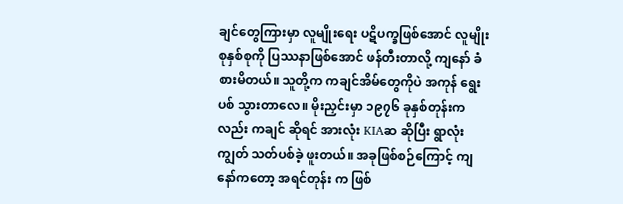ချင်တွေကြားမှာ လူမျိုးရေး ပဋိပက္ခဖြစ်အောင် လူမျိုးစုနှစ်စုကို ပြဿနာဖြစ်အောင် ဖန်တီးတာလို့ ကျနော် ခံစားမိတယ်။ သူတို့က ကချင်အိမ်တွေကိုပဲ အကုန် ရွေးပစ် သွားတာလေ။ မိုးညှင်းမှာ ၁၉၇၆ ခုနှစ်တုန်းကလည်း ကချင် ဆိုရင် အားလုံး KIAဆ ဆိုပြီး ရွာလုံးကျွတ် သတ်ပစ်ခဲ့ ဖူးတယ်။ အခုဖြစ်စဉ်ကြောင့် ကျနော်ကတော့ အရင်တုန်း က ဖြစ်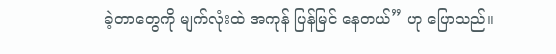ခဲ့တာတွေကို မျက်လုံးထဲ အကုန် ပြန်မြင် နေတယ်” ဟု ပြောသည်။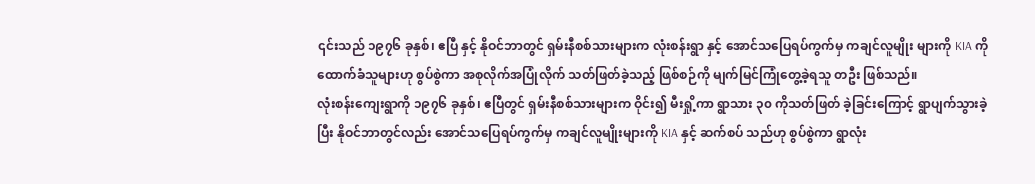၎င်းသည် ၁၉၇၆ ခုနှစ်၊ ဧပြီ နှင့် နိုဝင်ဘာတွင် ရှမ်းနီစစ်သားများက လုံးစန်းရွာ နှင့် အောင်သပြေရပ်ကွက်မှ ကချင်လူမျိုး များကို KIA ကို ထောက်ခံသူများဟု စွပ်စွဲကာ အစုလိုက်အပြုံလိုက် သတ်ဖြတ်ခဲ့သည့် ဖြစ်စဉ်ကို မျက်မြင်ကြုံတွေ့ခဲ့ရသူ တဦး ဖြစ်သည်။
လုံးစန်းကျေးရွာကို ၁၉၇၆ ခုနှစ်၊ ဧပြီတွင် ရှမ်းနီစစ်သားများက ဝိုင်း၍ မီးရှို့ကာ ရွာသား ၃၀ ကိုသတ်ဖြတ် ခဲ့ခြင်းကြောင့် ရွာပျက်သွားခဲ့ပြီး နိုဝင်ဘာတွင်လည်း အောင်သပြေရပ်ကွက်မှ ကချင်လူမျိုးများကို KIA နှင့် ဆက်စပ် သည်ဟု စွပ်စွဲကာ ရွာလုံး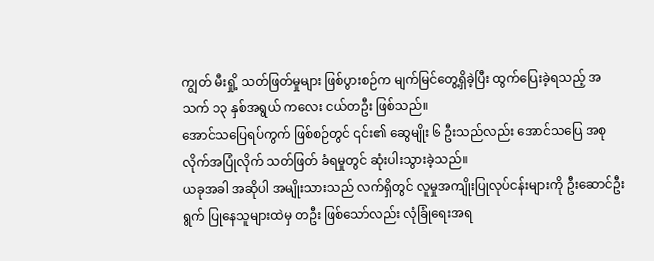ကျွတ် မီးရှို့ သတ်ဖြတ်မှုများ ဖြစ်ပွားစဉ်က မျက်မြင်တွေ့ရှိခဲ့ပြီး ထွက်ပြေးခဲ့ရသည့် အသက် ၁၃ နှစ်အရွယ် ကလေး ငယ်တဦး ဖြစ်သည်။
အောင်သပြေရပ်ကွက် ဖြစ်စဉ်တွင် ၎င်း၏ ဆွေမျိုး ၆ ဦးသည်လည်း အောင်သပြေ အစုလိုက်အပြုံလိုက် သတ်ဖြတ် ခံရမှုတွင် ဆုံးပါးသွားခဲ့သည်။
ယခုအခါ အဆိုပါ အမျိုးသားသည် လက်ရှိတွင် လူမှုအကျိုးပြုလုပ်ငန်းများကို ဦးဆောင်ဦးရွက် ပြုနေသူများထဲမှ တဦး ဖြစ်သော်လည်း လုံခြုံရေးအရ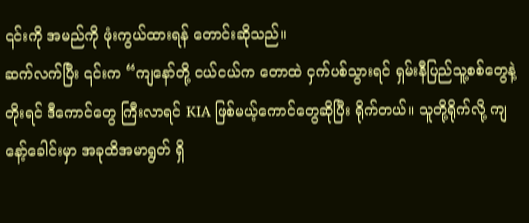၎င်းကို အမည်ကို ဖုံးကွယ်ထားရန် တောင်းဆိုသည်။
ဆက်လက်ပြီး ၎င်းက “ကျနော်တို့ ငယ်ငယ်က တောထဲ ငှက်ပစ်သွားရင် ရှမ်းနီပြည်သူ့စစ်တွေနဲ့ တိုးရင် ဒီကောင်တွေ ကြီးလာရင် KIA ဖြစ်မယ့်ကောင်တွေဆိုပြီး ရိုက်တယ်။ သူတို့ရိုက်လို့ ကျနော့်ခေါင်းမှာ အခုထိအမာရွတ် ရှိ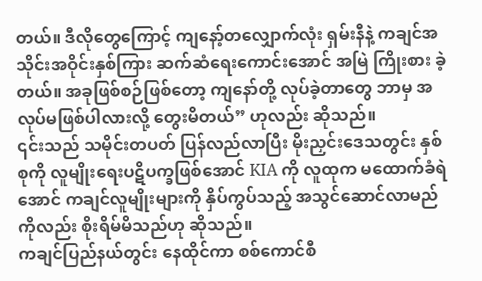တယ်။ ဒီလိုတွေကြောင့် ကျနော့်တလျှောက်လုံး ရှမ်းနီနဲ့ ကချင်အသိုင်းအဝိုင်းနှစ်ကြား ဆက်ဆံရေးကောင်းအောင် အမြဲ ကြိုးစား ခဲ့တယ်။ အခုဖြစ်စဉ်ဖြစ်တော့ ကျနော်တို့ လုပ်ခဲ့တာတွေ ဘာမှ အလုပ်မဖြစ်ပါလားလို့ တွေးမိတယ်” ဟုလည်း ဆိုသည်။
၎င်းသည် သမိုင်းတပတ် ပြန်လည်လာပြီး မိုးညှင်းဒေသတွင်း နှစ်စုကို လူမျိုးရေးပဋိပက္ခဖြစ်အောင် KIA ကို လူထုက မထောက်ခံရဲအောင် ကချင်လူမျိုးများကို နှိပ်ကွပ်သည့် အသွင်ဆောင်လာမည်ကိုလည်း စိုးရိမ်မိသည်ဟု ဆိုသည်။
ကချင်ပြည်နယ်တွင်း နေထိုင်ကာ စစ်ကောင်စီ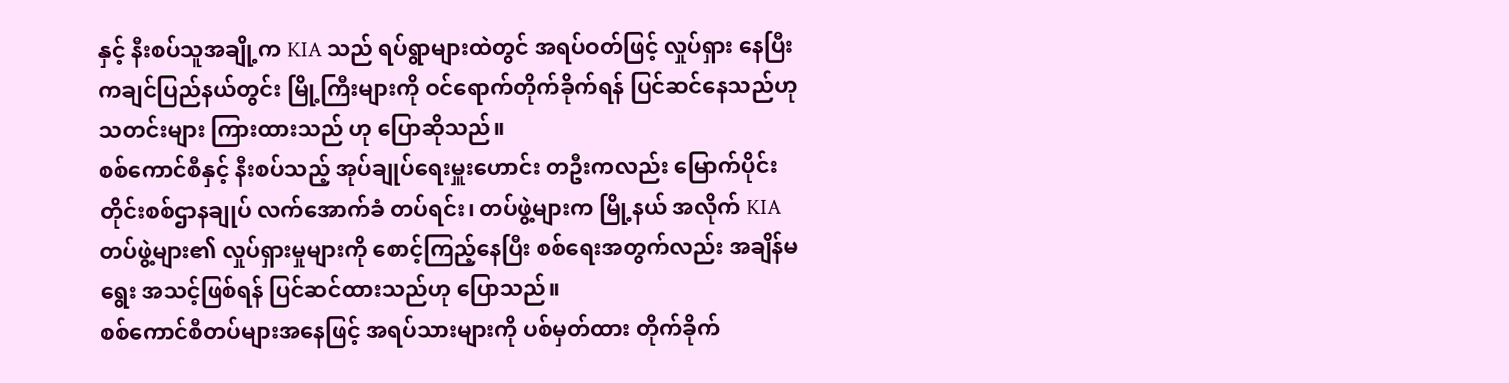နှင့် နီးစပ်သူအချို့က KIA သည် ရပ်ရွာများထဲတွင် အရပ်ဝတ်ဖြင့် လှုပ်ရှား နေပြီး ကချင်ပြည်နယ်တွင်း မြို့ကြီးများကို ဝင်ရောက်တိုက်ခိုက်ရန် ပြင်ဆင်နေသည်ဟု သတင်းများ ကြားထားသည် ဟု ပြောဆိုသည်။
စစ်ကောင်စီနှင့် နီးစပ်သည့် အုပ်ချုပ်ရေးမှူးဟောင်း တဦးကလည်း မြောက်ပိုင်းတိုင်းစစ်ဌာနချုပ် လက်အောက်ခံ တပ်ရင်း၊ တပ်ဖွဲ့များက မြို့နယ် အလိုက် KIA တပ်ဖွဲ့များ၏ လှုပ်ရှားမှုများကို စောင့်ကြည့်နေပြီး စစ်ရေးအတွက်လည်း အချိန်မရွေး အသင့်ဖြစ်ရန် ပြင်ဆင်ထားသည်ဟု ပြောသည်။
စစ်ကောင်စီတပ်များအနေဖြင့် အရပ်သားများကို ပစ်မှတ်ထား တိုက်ခိုက်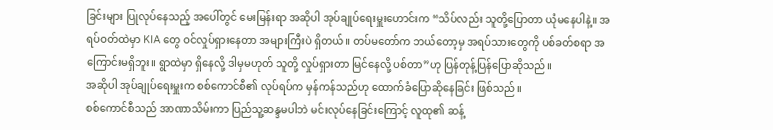ခြင်းများ ပြုလုပ်နေသည့် အပေါ်တွင် မေးမြန်းရာ အဆိုပါ အုပ်ချုပ်ရေးမှူးဟောင်းက “သိပ်လည်း သူတို့ပြောတာ ယုံမနေပါနဲ့။ အရပ်ဝတ်ထဲမှာ KIA တွေ ဝင်လှုပ်ရှားနေတာ အများကြီးပဲ ရှိတယ်။ တပ်မတော်က ဘယ်တော့မှ အရပ်သားတွေကို ပစ်ခတ်စရာ အကြောင်းမရှိဘူး။ ရွာထဲမှာ ရှိနေလို့ ဒါမှမဟုတ် သူတို့ လှုပ်ရှားတာ မြင်နေလို့ ပစ်တာ”ဟု ပြန်တုန့်ပြန်ပြောဆိုသည်။
အဆိုပါ အုပ်ချုပ်ရေးမှူးက စစ်ကောင်စီ၏ လုပ်ရပ်က မှန်ကန်သည်ဟု ထောက်ခံပြောဆိုနေခြင်း ဖြစ်သည်။
စစ်ကောင်စီသည် အာဏာသိမ်းကာ ပြည်သူ့ဆန္ဒမပါဘဲ မင်းလုပ်နေခြင်းကြောင့် လူထု၏ ဆန့်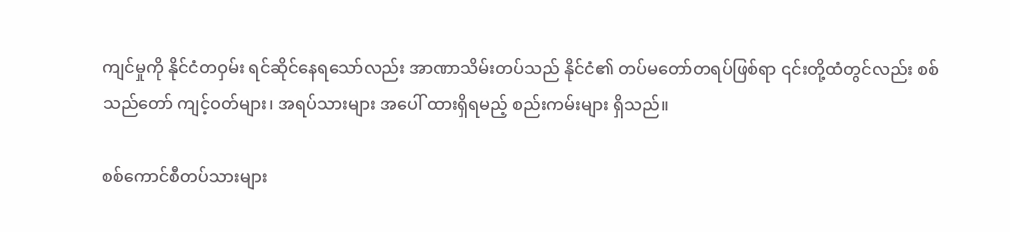ကျင်မှုကို နိုင်ငံတဝှမ်း ရင်ဆိုင်နေရသော်လည်း အာဏာသိမ်းတပ်သည် နိုင်ငံ၏ တပ်မတော်တရပ်ဖြစ်ရာ ၎င်းတို့ထံတွင်လည်း စစ်သည်တော် ကျင့်ဝတ်များ၊ အရပ်သားများ အပေါ် ထားရှိရမည့် စည်းကမ်းများ ရှိသည်။

စစ်ကောင်စီတပ်သားများ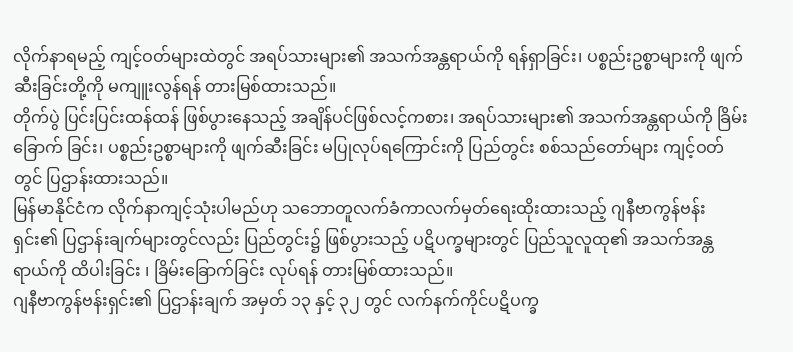လိုက်နာရမည့် ကျင့်ဝတ်များထဲတွင် အရပ်သားများ၏ အသက်အန္တရာယ်ကို ရန်ရှာခြင်း၊ ပစ္စည်းဥစ္စာများကို ဖျက်ဆီးခြင်းတို့ကို မကျူးလွန်ရန် တားမြစ်ထားသည်။
တိုက်ပွဲ ပြင်းပြင်းထန်ထန် ဖြစ်ပွားနေသည့် အချိန်ပင်ဖြစ်လင့်ကစား၊ အရပ်သားများ၏ အသက်အန္တရာယ်ကို ခြိမ်းခြောက် ခြင်း၊ ပစ္စည်းဥစ္စာများကို ဖျက်ဆီးခြင်း မပြုလုပ်ရကြောင်းကို ပြည်တွင်း စစ်သည်တော်များ ကျင့်ဝတ်တွင် ပြဌာန်းထားသည်။
မြန်မာနိုင်ငံက လိုက်နာကျင့်သုံးပါမည်ဟု သဘောတူလက်ခံကာလက်မှတ်ရေးထိုးထားသည့် ဂျနီဗာကွန်ဗန်းရှင်း၏ ပြဌာန်းချက်များတွင်လည်း ပြည်တွင်း၌ ဖြစ်ပွားသည့် ပဋိပက္ခများတွင် ပြည်သူလူထု၏ အသက်အန္တရာယ်ကို ထိပါးခြင်း ၊ ခြိမ်းခြောက်ခြင်း လုပ်ရန် တားမြစ်ထားသည်။
ဂျနီဗာကွန်ဗန်းရှင်း၏ ပြဌာန်းချက် အမှတ် ၁၃ နှင့် ၃၂ တွင် လက်နက်ကိုင်ပဋိပက္ခ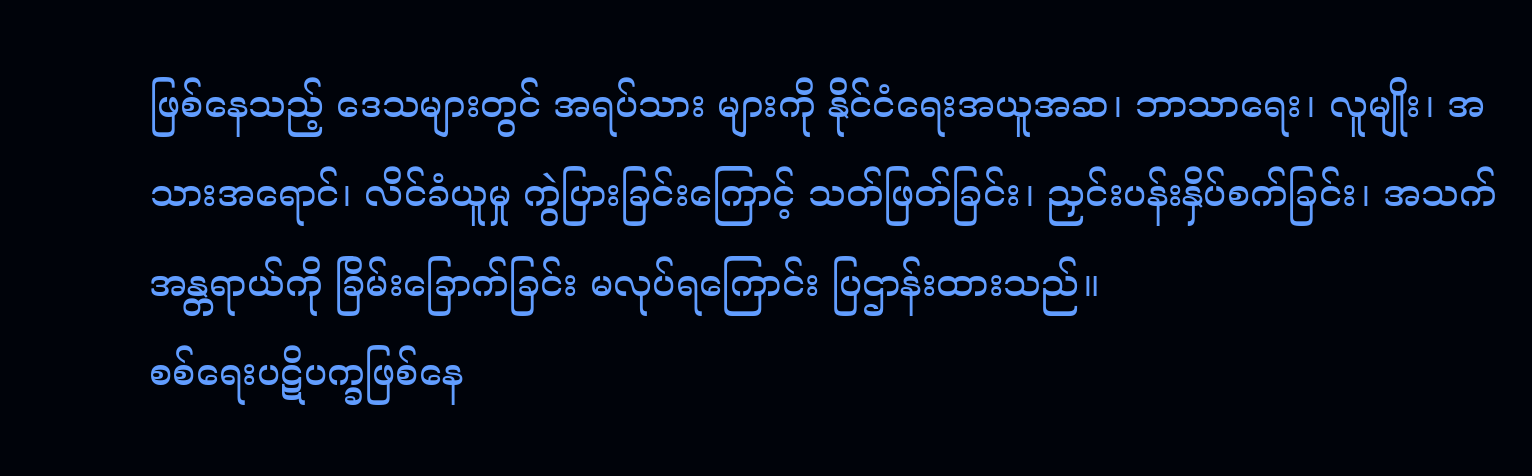ဖြစ်နေသည့် ဒေသများတွင် အရပ်သား များကို နိုင်ငံရေးအယူအဆ၊ ဘာသာရေး၊ လူမျိုး၊ အသားအရောင်၊ လိင်ခံယူမှု ကွဲပြားခြင်းကြောင့် သတ်ဖြတ်ခြင်း၊ ညှင်းပန်းနှိပ်စက်ခြင်း၊ အသက်အန္တရာယ်ကို ခြိမ်းခြောက်ခြင်း မလုပ်ရကြောင်း ပြဌာန်းထားသည်။
စစ်ရေးပဋိပက္ခဖြစ်နေ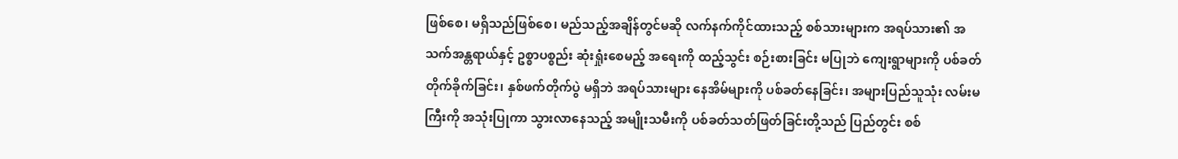ဖြစ်စေ၊ မရှိသည်ဖြစ်စေ၊ မည်သည့်အချိန်တွင်မဆို လက်နက်ကိုင်ထားသည့် စစ်သားများက အရပ်သား၏ အသက်အန္တရာယ်နှင့် ဥစ္စာပစ္စည်း ဆုံးရှုံးစေမည့် အရေးကို ထည့်သွင်း စဉ်းစားခြင်း မပြုဘဲ ကျေးရွာများကို ပစ်ခတ် တိုက်ခိုက်ခြင်း၊ နှစ်ဖက်တိုက်ပွဲ မရှိဘဲ အရပ်သားများ နေအိမ်များကို ပစ်ခတ်နေခြင်း၊ အများပြည်သူသုံး လမ်းမကြီးကို အသုံးပြုကာ သွားလာနေသည့် အမျိုးသမီးကို ပစ်ခတ်သတ်ဖြတ်ခြင်းတို့သည် ပြည်တွင်း စစ်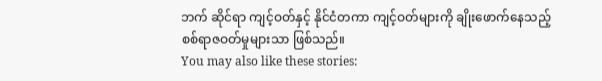ဘက် ဆိုင်ရာ ကျင့်ဝတ်နှင့် နိုင်ငံတကာ ကျင့်ဝတ်များကို ချိုးဖောက်နေသည့် စစ်ရာဇဝတ်မှုများသာ ဖြစ်သည်။
You may also like these stories: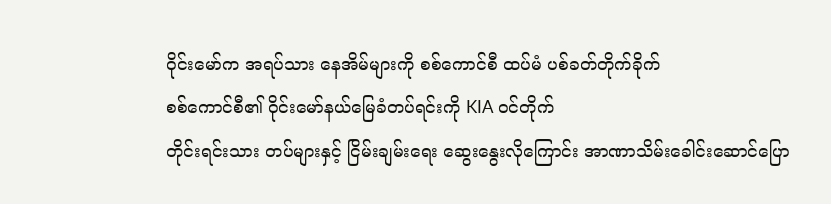ဝိုင်းမော်က အရပ်သား နေအိမ်များကို စစ်ကောင်စီ ထပ်မံ ပစ်ခတ်တိုက်ခိုက်
စစ်ကောင်စီ၏ ဝိုင်းမော်နယ်မြေခံတပ်ရင်းကို KIA ဝင်တိုက်
တိုင်းရင်းသား တပ်များနှင့် ငြိမ်းချမ်းရေး ဆွေးနွေးလိုကြောင်း အာဏာသိမ်းခေါင်းဆောင်ပြော